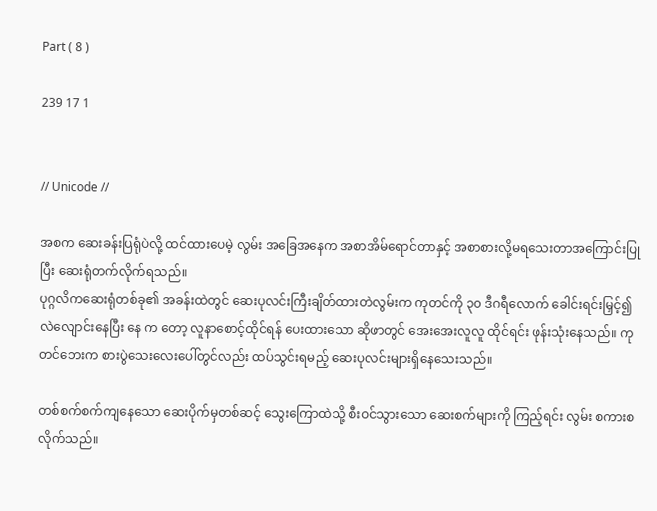Part ( 8 )

239 17 1


// Unicode //

အစက ဆေးခန်းပြရုံပဲလို့ ထင်ထားပေမဲ့ လွမ်း အခြေအနေက အစာအိမ်ရောင်တာနှင့် အစာစားလို့မရသေးတာအကြောင်းပြုပြီး ဆေးရုံတက်လိုက်ရသည်။
ပုဂ္ဂလိကဆေးရုံတစ်ခု၏ အခန်းထဲတွင် ဆေးပုလင်းကြီးချိတ်ထားတဲလွမ်းက ကုတင်ကို ၃၀ ဒီဂရီလောက် ခေါင်းရင်းမြှင့်၍ လဲလျောင်းနေပြီး နေ က တော့ လူနာစောင့်ထိုင်ရန် ပေးထားသော ဆိုဖာတွင် အေးအေးလူလူ ထိုင်ရင်း ဖုန်းသုံးနေသည်။ ကုတင်ဘေးက စားပွဲသေးလေးပေါ်တွင်လည်း ထပ်သွင်းရမည့် ဆေးပုလင်းများရှိနေသေးသည်။

တစ်စက်စက်ကျနေသော ဆေးပိုက်မှတစ်ဆင့် သွေးကြောထဲသို့ စီးဝင်သွားသော ဆေးစက်များကို ကြည့်ရင်း လွမ်း စကားစလိုက်သည်။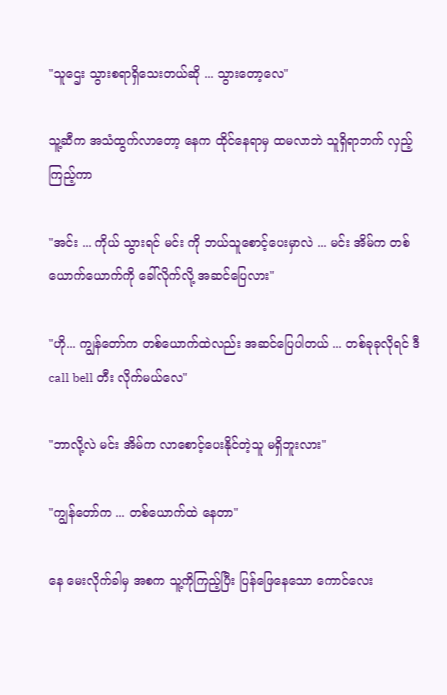"သူဌေး သွားစရာရှိသေးတယ်ဆို ... သွားတော့လေ"

သူ့ဆီက အသံထွက်လာတော့ နေက ထိုင်နေရာမှ ထမလာဘဲ သူရှိရာဘက် လှည့်ကြည့်ကာ

"အင်း ... ကိုယ် သွားရင် မင်း ကို ဘယ်သူစောင့်ပေးမှာလဲ ... မင်း အိမ်က တစ်ယောက်ယောက်ကို ခေါ်လိုက်လို့ အဆင်ပြေလား"

"ဟို... ကျွန်တော်က တစ်ယောက်ထဲလည်း အဆင်ပြေပါတယ် ... တစ်ခုခုလိုရင် ဒီ call bell တီး လိုက်မယ်လေ"

"ဘာလို့လဲ မင်း အိမ်က လာစောင့်ပေးနိုင်တဲ့သူ မရှိဘူးလား"

"ကျွန်တော်က ... တစ်ယောက်ထဲ နေတာ"

နေ မေးလိုက်ခါမှ အစက သူ့ကိုကြည့်ပြီး ပြန်ဖြေနေသော ‌ကောင်လေး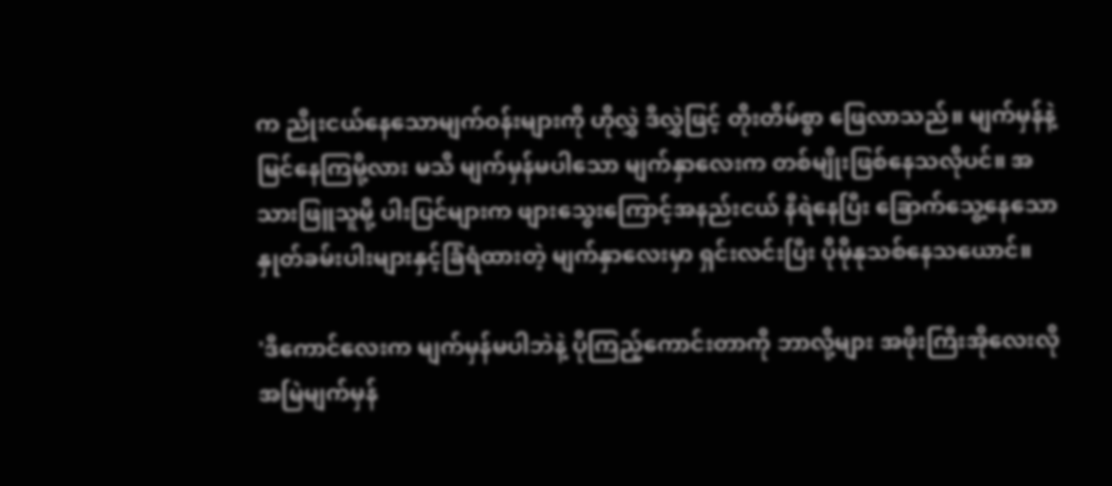က ညိုးငယ်နေသောမျက်ဝန်းများကို ဟိုလွှဲ ဒီလွှဲဖြင့် တိုးတိမ်စွာ ဖြေလာသည်။ မျက်မှန်နဲ့မြင်နေကြမို့လား မသိ မျက်မှန်မပါသော မျက်နှာလေးက တစ်မျိုးဖြစ်နေသလိုပင်။ အသားဖြူသူမို့ ပါးပြင်များက ဖျားသွေးကြောင့်အနည်းငယ် နီရဲနေပြီး ခြောက်သွေ့‌နေသော နှုတ်ခမ်းပါးများနှင့်ခြံရံထားတဲ့ မျက်နှာလေးမှာ ရှင်းလင်းပြီး ပိုမိုနုသစ်နေသယောင်။

'ဒီကောင်လေးက မျက်မှန်မပါဘဲနဲ့ ပိုကြည့်ကောင်းတာကို ဘာလို့များ အဖိုးကြီးအိုလေးလို အမြဲမျက်မှန်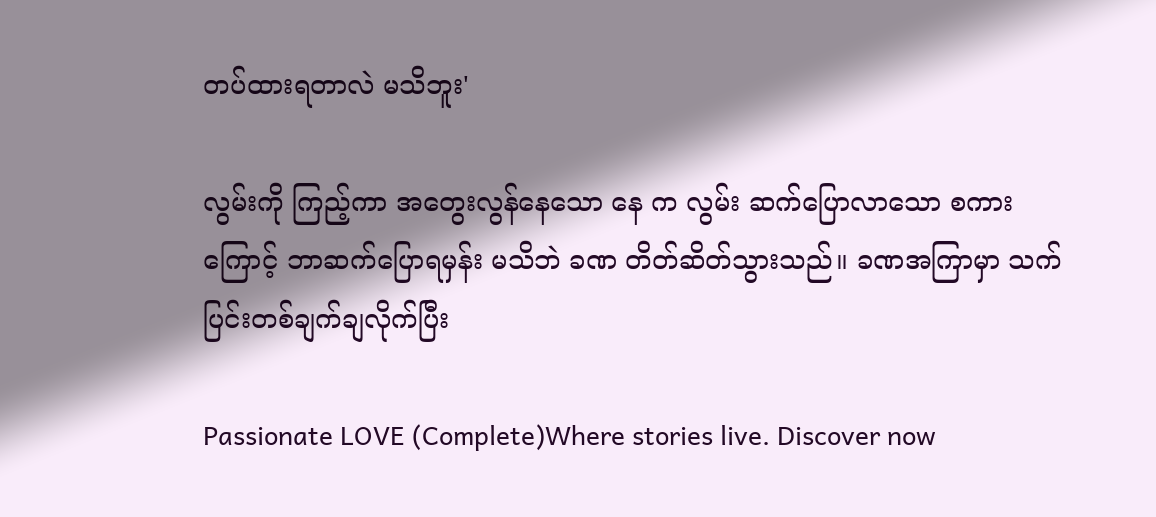တပ်ထားရတာလဲ မသိဘူး'

လွမ်းကို ကြည့်ကာ အတွေးလွန်နေသော နေ က လွမ်း ဆက်ပြောလာသော စကားကြောင့် ဘာဆက်ပြောရမှန်း မသိဘဲ ခဏ တိတ်ဆိတ်သွားသည်။ ခဏအကြာမှာ သက်ပြင်းတစ်ချက်ချလိုက်ပြီး

Passionate LOVE (Complete)Where stories live. Discover now